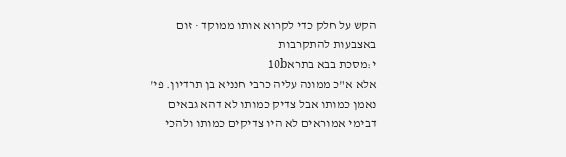הקש על חלק כדי לקרוא אותו ממוקד · זום באצבעות להתקרבות
י:מסכת בבא בתרא10b
אלא א"כ ממונה עליה כרבי חנניא בן תרדיון. פי' נאמן כמותו אבל צדיק כמותו לא דהא גבאים דבימי אמוראים לא היו צדיקים כמותו ולהכי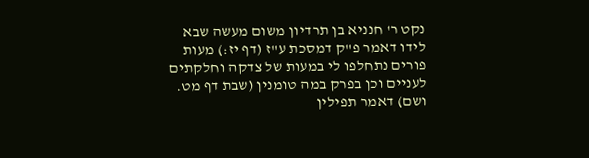נקט ר' חנניא בן תרדיון משום מעשה שבא לידו דאמר פ"ק דמסכת ע"ז (דף יז:) מעות פורים נתחלפו לי במעות של צדקה וחלקתים לעניים וכן בפרק במה טומנין (שבת דף מט. ושם) דאמר תפילין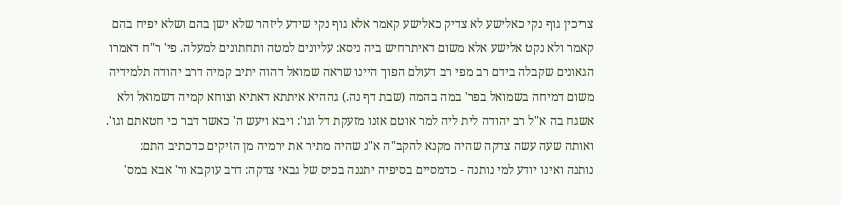צריכין גוף נקי כאלישע לא צדיק כאלישע קאמר אלא גוף נקי שידע ליזהר שלא ישן בהם ושלא יפיח בהם קאמר ולא נקט אלישע אלא משום דאיתרחיש ביה ניסא: עליונים למטה ותחתונים למעלה. פי' ר"ח דאמרו הגאונים שקבלה בידם רב מפי רב דעולם הפוך היינו שראה שמואל דהוה יתיב קמיה דרב יהודה תלמידיה משום דמיחה בשמואל בפר' במה בהמה (שבת דף נה.) גההיא איתתא דאתיא וצוחא קמיה דשמואל ולא אשגח בה א"ל רב יהודה לית ליה למר אוטם אזנו מזעקת דל וגו': ויבא ויעש ה' כאשר דבר כי חטאתם וגו'. ואותה שעה עשה צדקה שהיה מקנא להקב"ה א"נ שהיה מתיר את ירמיה מן הזיקים כדכתיב התם:
נותנה ואינו יודע למי נותנה - כדמסיים בסיפיה יתננה בכיס של גבאי צדקה: דרב עוקבא ור' אבא במס'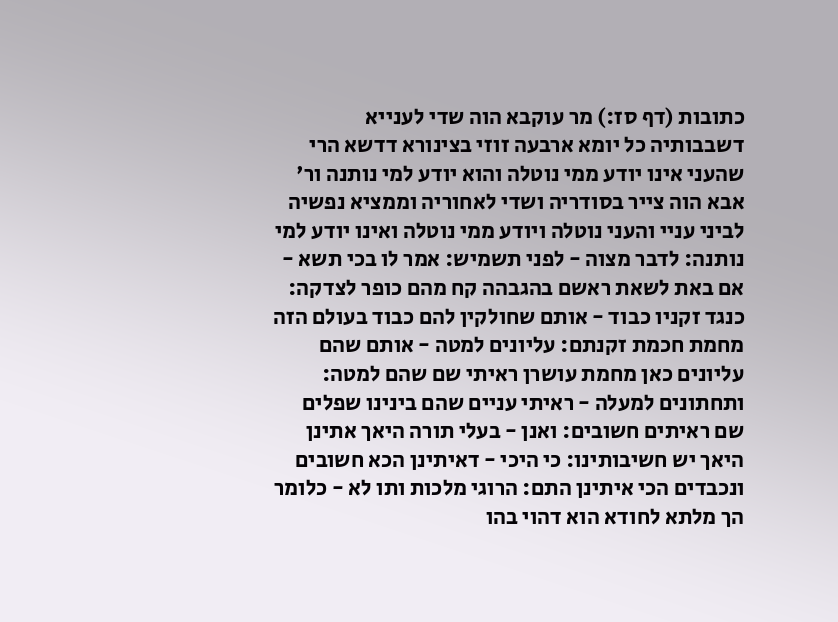כתובות (דף סז:) מר עוקבא הוה שדי לענייא דשבבותיה כל יומא ארבעה זוזי בצינורא דדשא הרי שהעני אינו יודע ממי נוטלה והוא יודע למי נותנה ור' אבא הוה צייר בסודריה ושדי לאחוריה וממציא נפשיה לביני עניי והעני נוטלה ויודע ממי נוטלה ואינו יודע למי נותנה: לדבר מצוה - לפני תשמיש: אמר לו בכי תשא - אם באת לשאת ראשם בהגבהה קח מהם כופר לצדקה: כנגד זקניו כבוד - אותם שחולקין להם כבוד בעולם הזה מחמת חכמת זקנתם: עליונים למטה - אותם שהם עליונים כאן מחמת עושרן ראיתי שם שהם למטה: ותחתונים למעלה - ראיתי עניים שהם בינינו שפלים שם ראיתים חשובים: ואנן - בעלי תורה היאך אתינן היאך יש חשיבותינו: כי היכי - דאיתינן הכא חשובים ונכבדים הכי איתינן התם: הרוגי מלכות ותו לא - כלומר הך מלתא לחודא הוא דהוי בהו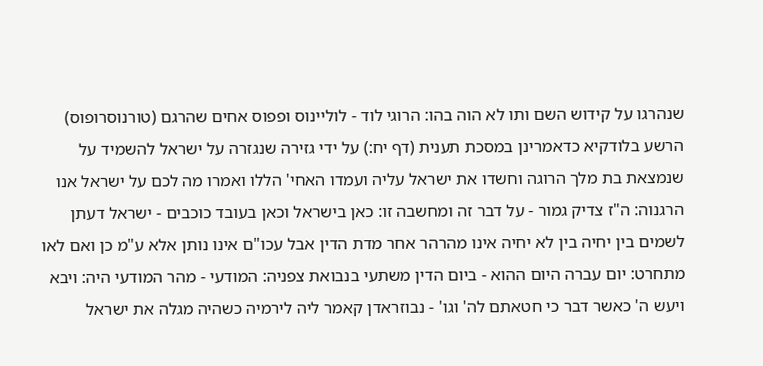שנהרגו על קידוש השם ותו לא הוה בהו: הרוגי לוד - לוליינוס ופפוס אחים שהרגם (טורנוסרופוס) הרשע בלודקיא כדאמרינן במסכת תענית (דף יח:) על ידי גזירה שנגזרה על ישראל להשמיד על שנמצאת בת מלך הרוגה וחשדו את ישראל עליה ועמדו האחי' הללו ואמרו מה לכם על ישראל אנו הרגנוה: ה"ז צדיק גמור - על דבר זה ומחשבה זו: כאן בישראל וכאן בעובד כוכבים - ישראל דעתן לשמים בין יחיה בין לא יחיה אינו מהרהר אחר מדת הדין אבל עכו"ם אינו נותן אלא ע"מ כן ואם לאו מתחרט: יום עברה היום ההוא - ביום הדין משתעי בנבואת צפניה: המודעי - מהר המודעי היה: ויבא ויעש ה' כאשר דבר כי חטאתם לה' וגו' - נבוזראדן קאמר ליה לירמיה כשהיה מגלה את ישראל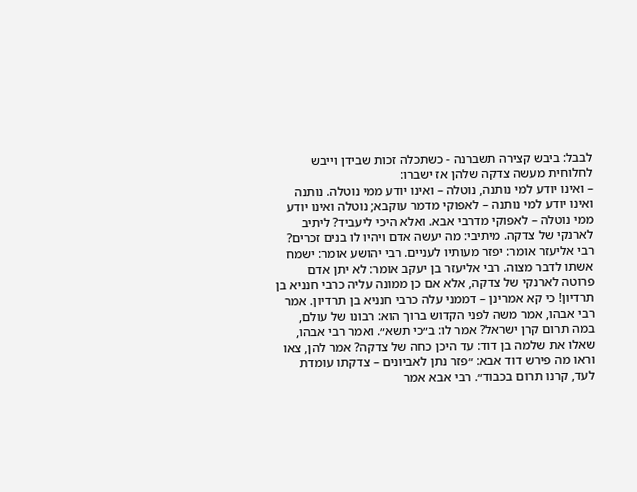לבבל: ביבש קצירה תשברנה - כשתכלה זכות שבידן וייבש לחלוחית מעשה צדקה שלהן אז ישברו:
– ואינו יודע למי נותנה, נוטלה – ואינו יודע ממי נוטלה. נותנה ואינו יודע למי נותנה – לאפוקי מדמר עוקבא; נוטלה ואינו יודע ממי נוטלה – לאפוקי מדרבי אבא. ואלא היכי ליעביד? ליתיב לארנקי של צדקה. מיתיבי: מה יעשה אדם ויהיו לו בנים זכרים? רבי אליעזר אומר: יפזר מעותיו לעניים. רבי יהושע אומר: ישמח אשתו לדבר מצוה. רבי אליעזר בן יעקב אומר: לא יתן אדם פרוטה לארנקי של צדקה, אלא אם כן ממונה עליה כרבי חנניא בן תרדיון! כי קא אמרינן – דממני עלה כרבי חנניא בן תרדיון. אמר רבי אבהו, אמר משה לפני הקדוש ברוך הוא: רבונו של עולם, במה תרום קרן ישראל? אמר לו: ב״כי תשא״. ואמר רבי אבהו, שאלו את שלמה בן דוד: עד היכן כחה של צדקה? אמר להן, צאו וראו מה פירש דוד אבא: ״פזר נתן לאביונים – צדקתו עומדת לעד, קרנו תרום בכבוד״. רבי אבא אמר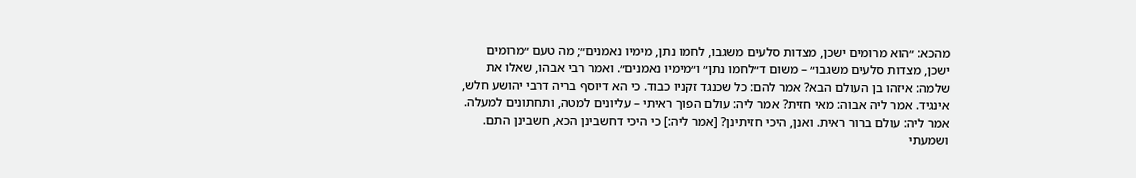מהכא: ״הוא מרומים ישכן, מצדות סלעים משגבו, לחמו נתן, מימיו נאמנים״; מה טעם ״מרומים ישכן, מצדות סלעים משגבו״ – משום ד״לחמו נתן״ ו״מימיו נאמנים״. ואמר רבי אבהו, שאלו את שלמה: איזהו בן העולם הבא? אמר להם: כל שכנגד זקניו כבוד. כי הא דיוסף בריה דרבי יהושע חלש, אינגיד. אמר ליה אבוה: מאי חזית? אמר ליה: עולם הפוך ראיתי – עליונים למטה, ותחתונים למעלה. אמר ליה: עולם ברור ראית. ואנן, היכי חזיתינן? [אמר ליה:] כי היכי דחשבינן הכא, חשבינן התם. ושמעתי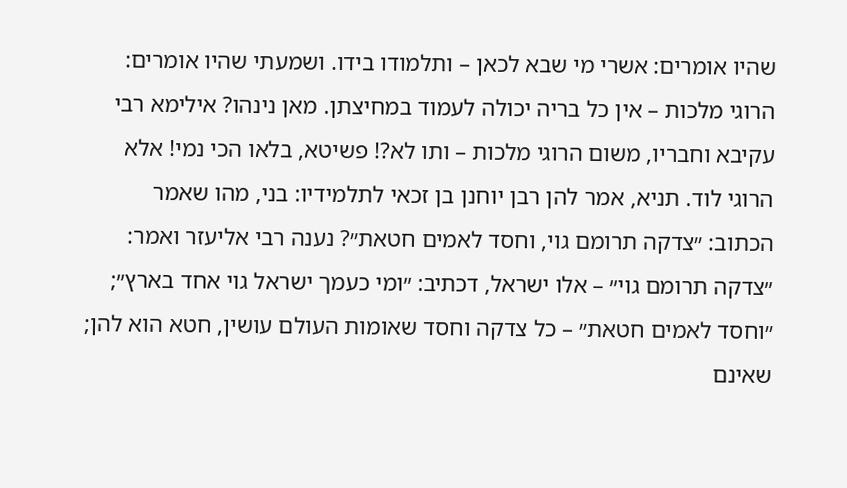שהיו אומרים: אשרי מי שבא לכאן – ותלמודו בידו. ושמעתי שהיו אומרים: הרוגי מלכות – אין כל בריה יכולה לעמוד במחיצתן. מאן נינהו? אילימא רבי עקיבא וחבריו, משום הרוגי מלכות – ותו לא?! פשיטא, בלאו הכי נמי! אלא הרוגי לוד. תניא, אמר להן רבן יוחנן בן זכאי לתלמידיו: בני, מהו שאמר הכתוב: ״צדקה תרומם גוי, וחסד לאמים חטאת״? נענה רבי אליעזר ואמר: ״צדקה תרומם גוי״ – אלו ישראל, דכתיב: ״ומי כעמך ישראל גוי אחד בארץ״; ״וחסד לאמים חטאת״ – כל צדקה וחסד שאומות העולם עושין, חטא הוא להן; שאינם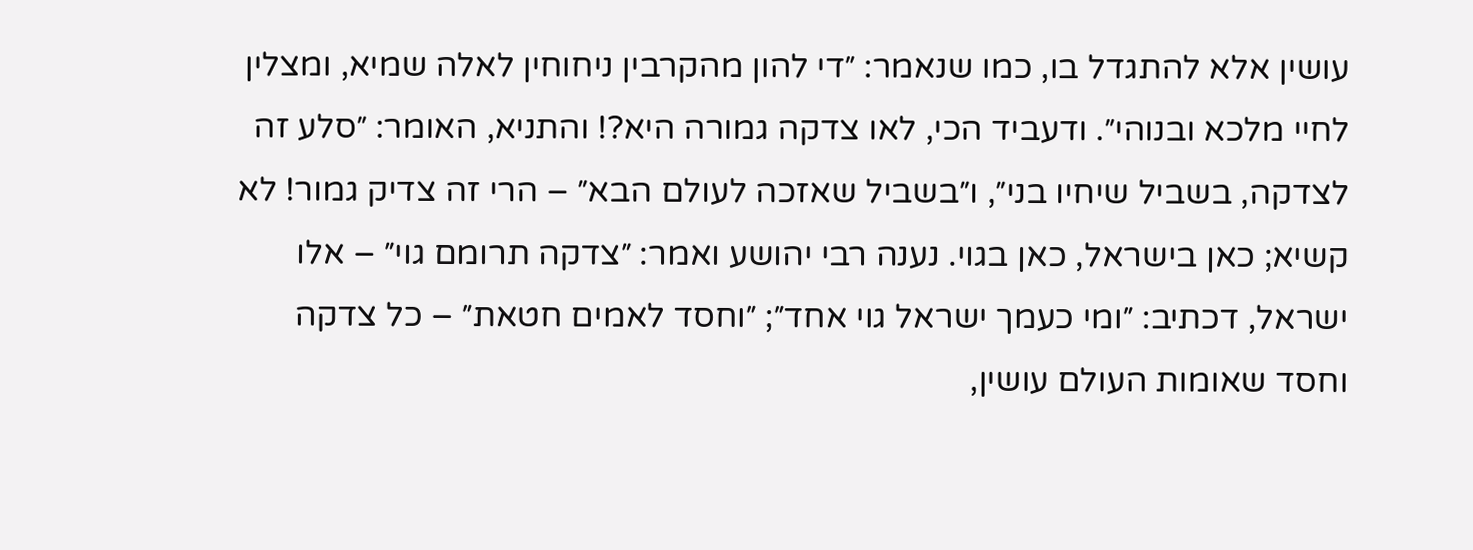עושין אלא להתגדל בו, כמו שנאמר: ״די להון מהקרבין ניחוחין לאלה שמיא, ומצלין לחיי מלכא ובנוהי״. ודעביד הכי, לאו צדקה גמורה היא?! והתניא, האומר: ״סלע זה לצדקה, בשביל שיחיו בני״, ו״בשביל שאזכה לעולם הבא״ – הרי זה צדיק גמור! לא קשיא; כאן בישראל, כאן בגוי. נענה רבי יהושע ואמר: ״צדקה תרומם גוי״ – אלו ישראל, דכתיב: ״ומי כעמך ישראל גוי אחד״; ״וחסד לאמים חטאת״ – כל צדקה וחסד שאומות העולם עושין,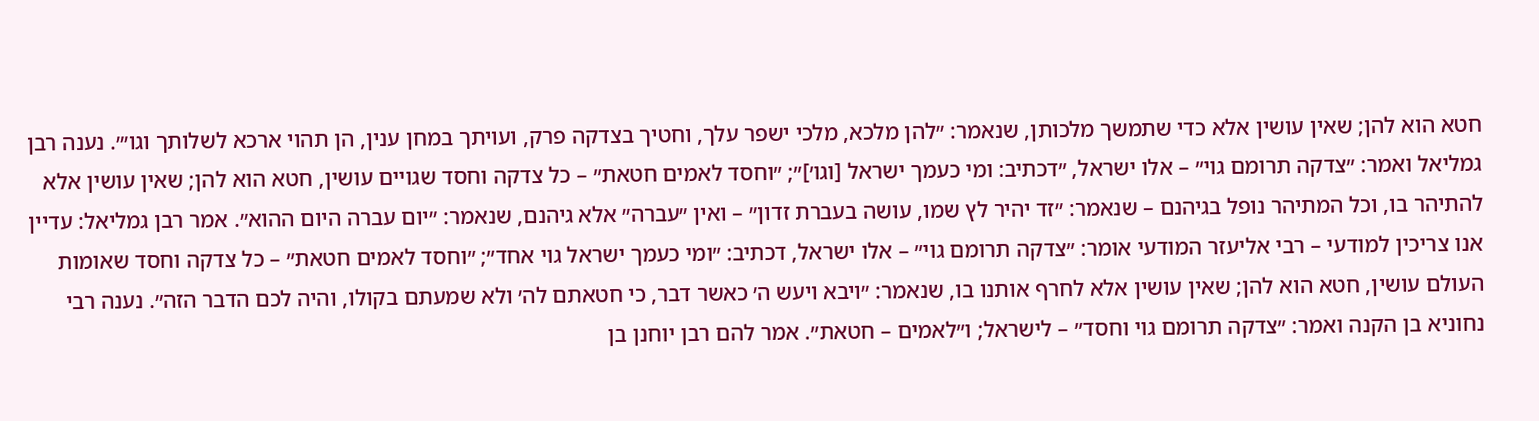חטא הוא להן; שאין עושין אלא כדי שתמשך מלכותן, שנאמר: ״להן מלכא, מלכי ישפר עלך, וחטיך בצדקה פרק, ועויתך במחן ענין, הן תהוי ארכא לשלותך וגו׳״. נענה רבן גמליאל ואמר: ״צדקה תרומם גוי״ – אלו ישראל, ״דכתיב: ומי כעמך ישראל [וגו׳]״; ״וחסד לאמים חטאת״ – כל צדקה וחסד שגויים עושין, חטא הוא להן; שאין עושין אלא להתיהר בו, וכל המתיהר נופל בגיהנם – שנאמר: ״זד יהיר לץ שמו, עושה בעברת זדון״ – ואין ״עברה״ אלא גיהנם, שנאמר: ״יום עברה היום ההוא״. אמר רבן גמליאל: עדיין אנו צריכין למודעי – רבי אליעזר המודעי אומר: ״צדקה תרומם גוי״ – אלו ישראל, דכתיב: ״ומי כעמך ישראל גוי אחד״; ״וחסד לאמים חטאת״ – כל צדקה וחסד שאומות העולם עושין, חטא הוא להן; שאין עושין אלא לחרף אותנו בו, שנאמר: ״ויבא ויעש ה׳ כאשר דבר, כי חטאתם לה׳ ולא שמעתם בקולו, והיה לכם הדבר הזה״. נענה רבי נחוניא בן הקנה ואמר: ״צדקה תרומם גוי וחסד״ – לישראל; ו״לאמים – חטאת״. אמר להם רבן יוחנן בן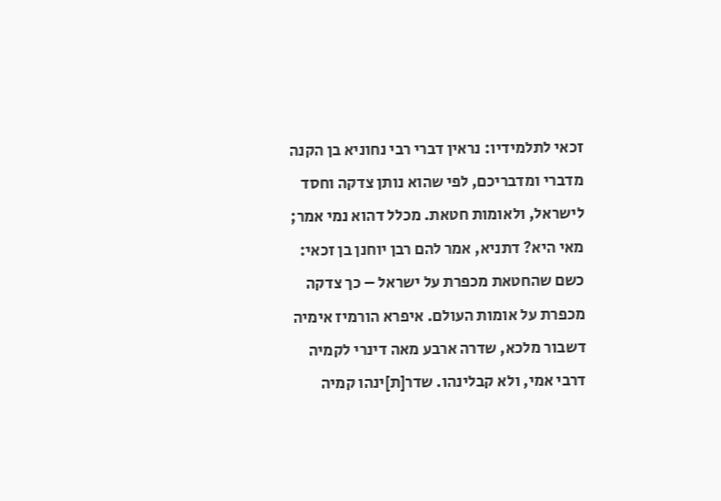זכאי לתלמידיו: נראין דברי רבי נחוניא בן הקנה מדברי ומדבריכם, לפי שהוא נותן צדקה וחסד לישראל, ולאומות חטאת. מכלל דהוא נמי אמר; מאי היא? דתניא, אמר להם רבן יוחנן בן זכאי: כשם שהחטאת מכפרת על ישראל – כך צדקה מכפרת על אומות העולם. איפרא הורמיז אימיה דשבור מלכא, שדרה ארבע מאה דינרי לקמיה דרבי אמי, ולא קבלינהו. שדר[ת]ינהו קמיה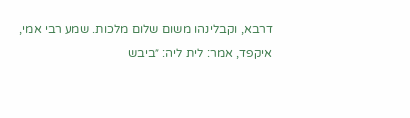דרבא, וקבלינהו משום שלום מלכות. שמע רבי אמי, איקפד, אמר: לית ליה: ״ביבש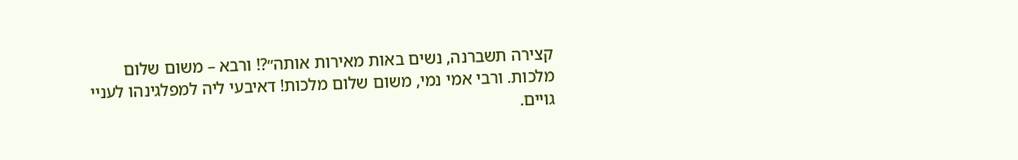קצירה תשברנה, נשים באות מאירות אותה״?! ורבא – משום שלום מלכות. ורבי אמי נמי, משום שלום מלכות! דאיבעי ליה למפלגינהו לעניי גויים.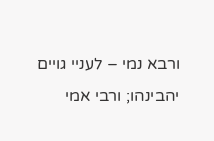ורבא נמי – לעניי גויים יהבינהו; ורבי אמי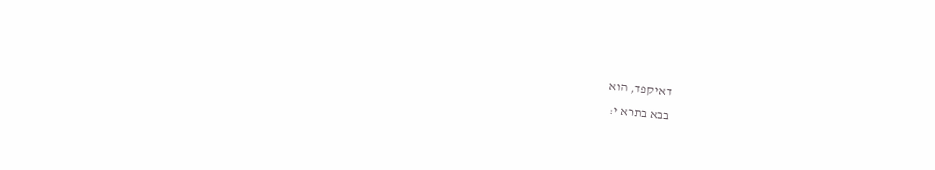דאיקפד, הוא
בבא בתרא י: